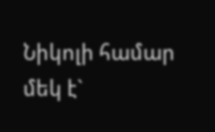Նիկոլի համար մեկ է`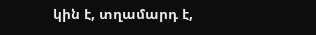կին է, տղամարդ է,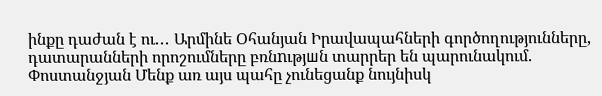ինքը դաժան է ու․․․ Արմինե Օհանյան Իրավապահների գործողությունները, դատարանների որոշումները բռնnւթյшն տարրեր են պարունակում. Փոստանջյան Մենք առ այս պահը չունեցանք նույնիսկ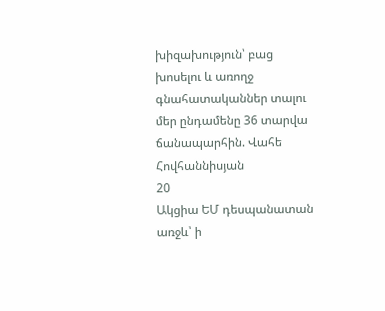խիզախություն՝ բաց խոսելու և առողջ գնահատականներ տալու մեր ընդամենը 36 տարվա ճանապարհին. Վահե Հովհաննիսյան
20
Ակցիա ԵՄ դեսպանատան առջև՝ ի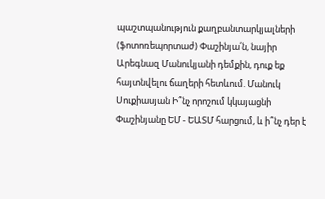պաշտպանություն քաղբանտարկյալների (ֆոտոռեպորտաժ) Փաշինյա՛ն, նայիր Արեգնազ Մանուկյանի դեմքին, դուք եք հայտնվելու ճաղերի հետևում. Մանուկ Սուքիասյան Ի՞նչ որոշում կկայացնի Փաշինյանը ԵՄ - ԵԱՏՄ հարցում, և ի՞նչ դեր է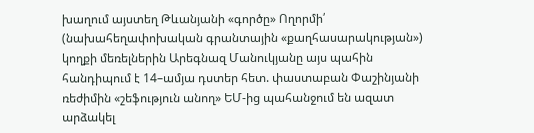խաղում այստեղ Թևանյանի «գործը» Ողորմի՛ (նախահեղափոխական գրանտային «քաղհասարակության») կողքի մեռելներին Արեգնազ Մանուկյանը այս պահին հանդիպում է 14–ամյա դստեր հետ. փաստաբան Փաշինյանի ռեժիմին «շեֆություն անող» ԵՄ-ից պահանջում են ազատ արձակել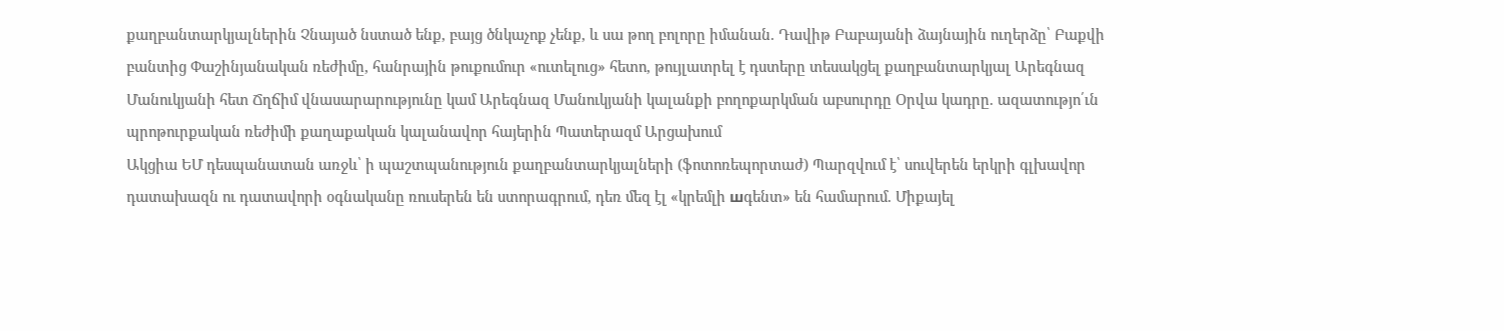քաղբանտարկյալներին Չնայած նստած ենք, բայց ծնկաչոք չենք, և սա թող բոլորը իմանան. Դավիթ Բաբայանի ձայնային ուղերձը՝ Բաքվի բանտից Փաշինյանական ռեժիմը, հանրային թուքումուր «ուտելուց» հետո, թույլատրել է դստերը տեսակցել քաղբանտարկյալ Արեգնազ Մանուկյանի հետ Ճղճիմ վնասարարությունը կամ Արեգնազ Մանուկյանի կալանքի բողոքարկման աբսուրդը Օրվա կադրը. ազատությո՛ւն պրոթուրքական ռեժիմի քաղաքական կալանավոր հայերին Պատերազմ Արցախում
Ակցիա ԵՄ դեսպանատան առջև՝ ի պաշտպանություն քաղբանտարկյալների (ֆոտոռեպորտաժ) Պարզվում է՝ սուվերեն երկրի գլխավոր դատախազն ու դատավորի օգնականը ռուսերեն են ստորագրում, դեռ մեզ էլ «կրեմլի шգենտ» են համարում. Միքայել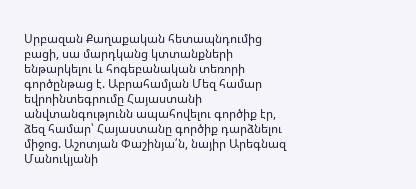Սրբազան Քաղաքական հետապնդումից բացի, սա մարդկանց կտտանքների ենթարկելու և հոգեբանական տեռորի գործընթաց է. Աբրահամյան Մեզ համար եվրոինտեգրումը Հայաստանի անվտանգությունն ապահովելու գործիք էր, ձեզ համար՝ Հայաստանը գործիք դարձնելու միջոց. Աշոտյան Փաշինյա՛ն, նայիր Արեգնազ Մանուկյանի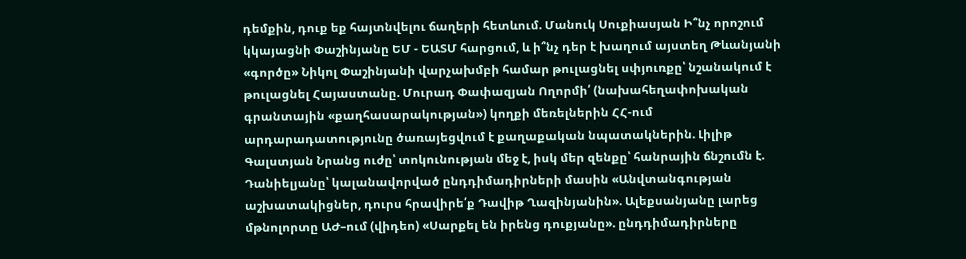դեմքին, դուք եք հայտնվելու ճաղերի հետևում. Մանուկ Սուքիասյան Ի՞նչ որոշում կկայացնի Փաշինյանը ԵՄ - ԵԱՏՄ հարցում, և ի՞նչ դեր է խաղում այստեղ Թևանյանի «գործը» Նիկոլ Փաշինյանի վարչախմբի համար թուլացնել սփյուռքը՝ նշանակում է թուլացնել Հայաստանը. Մուրադ Փափազյան Ողորմի՛ (նախահեղափոխական գրանտային «քաղհասարակության») կողքի մեռելներին ՀՀ-ում արդարադատությունը ծառայեցվում է քաղաքական նպատակներին. Լիլիթ Գալստյան Նրանց ուժը՝ տոկունության մեջ է, իսկ մեր զենքը՝ հանրային ճնշումն է. Դանիելյանը՝ կալանավորված ընդդիմադիրների մասին «Անվտանգության աշխատակիցներ, դուրս հրավիրե՛ք Դավիթ Ղազինյանին». Ալեքսանյանը լարեց մթնոլորտը ԱԺ–ում (վիդեո) «Սարքել են իրենց դուքյանը». ընդդիմադիրները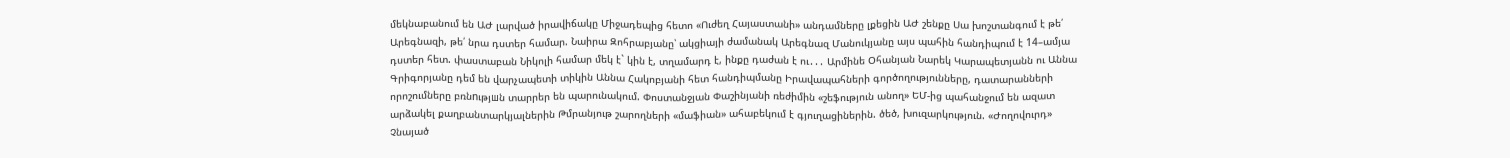մեկնաբանում են ԱԺ լարված իրավիճակը Միջադեպից հետո «Ուժեղ Հայաստանի» անդամները լքեցին ԱԺ շենքը Սա խոշտանգում է թե՛ Արեգնազի, թե՛ նրա դստեր համար. Նաիրա Զոհրաբյանը՝ ակցիայի ժամանակ Արեգնազ Մանուկյանը այս պահին հանդիպում է 14–ամյա դստեր հետ. փաստաբան Նիկոլի համար մեկ է` կին է, տղամարդ է, ինքը դաժան է ու․․․ Արմինե Օհանյան Նարեկ Կարապետյանն ու Աննա Գրիգորյանը դեմ են վարչապետի տիկին Աննա Հակոբյանի հետ հանդիպմանը Իրավապահների գործողությունները, դատարանների որոշումները բռնnւթյшն տարրեր են պարունակում. Փոստանջյան Փաշինյանի ռեժիմին «շեֆություն անող» ԵՄ-ից պահանջում են ազատ արձակել քաղբանտարկյալներին Թմրանյութ շարողների «մաֆիան» ահաբեկում է գյուղացիներին. ծեծ, խուզարկություն. «Ժողովուրդ» Չնայած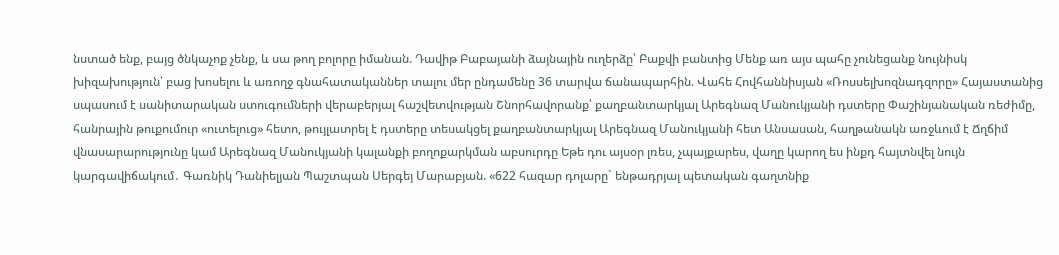նստած ենք, բայց ծնկաչոք չենք, և սա թող բոլորը իմանան. Դավիթ Բաբայանի ձայնային ուղերձը՝ Բաքվի բանտից Մենք առ այս պահը չունեցանք նույնիսկ խիզախություն՝ բաց խոսելու և առողջ գնահատականներ տալու մեր ընդամենը 36 տարվա ճանապարհին. Վահե Հովհաննիսյան «Ռոսսելխոզնադզորը» Հայաստանից սպասում է սանիտարական ստուգումների վերաբերյալ հաշվետվության Շնորհավորանք՝ քաղբանտարկյալ Արեգնազ Մանուկյանի դստերը Փաշինյանական ռեժիմը, հանրային թուքումուր «ուտելուց» հետո, թույլատրել է դստերը տեսակցել քաղբանտարկյալ Արեգնազ Մանուկյանի հետ Անսասան, հաղթանակն առջևում է Ճղճիմ վնասարարությունը կամ Արեգնազ Մանուկյանի կալանքի բողոքարկման աբսուրդը Եթե դու այսօր լռես, չպայքարես, վաղը կարող ես ինքդ հայտնվել նույն կարգավիճակում․ Գառնիկ Դանիելյան Պաշտպան Սերգեյ Մարաբյան. «622 հազար դոլարը` ենթադրյալ պետական գաղտնիք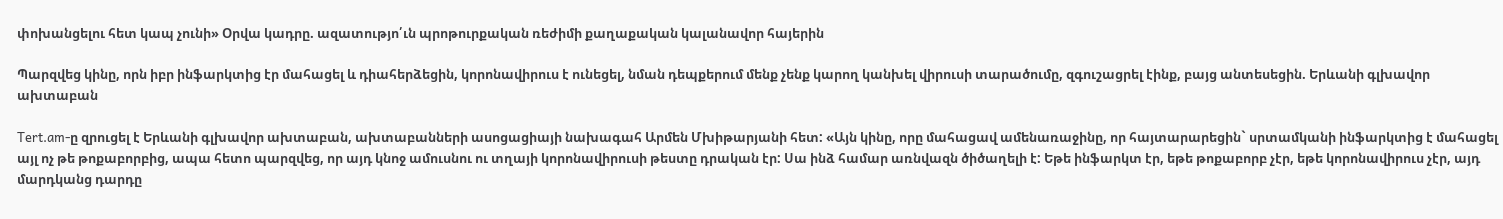փոխանցելու հետ կապ չունի» Օրվա կադրը. ազատությո՛ւն պրոթուրքական ռեժիմի քաղաքական կալանավոր հայերին

Պարզվեց կինը, որն իբր ինֆարկտից էր մահացել և դիահերձեցին, կորոնավիրուս է ունեցել, նման դեպքերում մենք չենք կարող կանխել վիրուսի տարածումը, զգուշացրել էինք, բայց անտեսեցին. Երևանի գլխավոր ախտաբան

Tert.am-ը զրուցել է Երևանի գլխավոր ախտաբան, ախտաբանների ասոցացիայի նախագահ Արմեն Մխիթարյանի հետ: «Այն կինը, որը մահացավ ամենառաջինը, որ հայտարարեցին` սրտամկանի ինֆարկտից է մահացել այլ ոչ թե թոքաբորբից, ապա հետո պարզվեց, որ այդ կնոջ ամուսնու ու տղայի կորոնավիրուսի թեստը դրական էր: Սա ինձ համար առնվազն ծիծաղելի է: Եթե ինֆարկտ էր, եթե թոքաբորբ չէր, եթե կորոնավիրուս չէր, այդ մարդկանց դարդը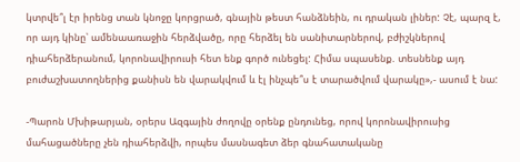կտրվե՞լ էր իրենց տան կնոջը կորցրած, գնային թեստ հանձնեին, ու դրական լիներ: Չէ, պարզ է, որ այդ կինը՝ ամենաառաջին հերձվածը, որը հերձել են սանիտարներով, բժիշկներով դիահերձերանում, կորոնավիրուսի հետ ենք գործ ունեցել: Հիմա սպասենք. տեսնենք այդ բուժաշխատողներից քանիսն են վարակվում և էլ ինչպե՞ս է տարածվում վարակը»,- ասում է նա:

-Պարոն Մխիթարյան, օրերս Ազգային ժողովը օրենք ընդունեց, որով կորոնավիրուսից մահացածները չեն դիահերձվի, որպես մասնագետ ձեր գնահատականը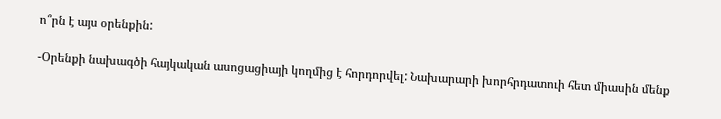ո՞րն է այս օրենքին:

-Օրենքի նախագծի հայկական ասոցացիայի կողմից է հորդորվել: Նախարարի խորհրդատուի հետ միասին մենք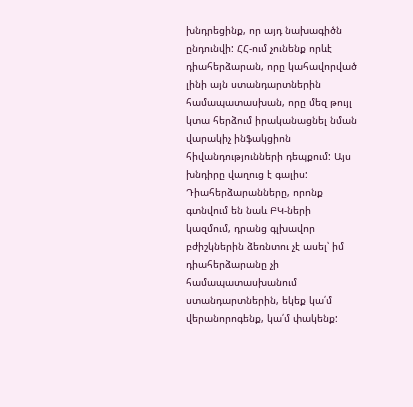խնդրեցինք, որ այդ նախագիծն ընդունվի: ՀՀ-ում չունենք որևէ դիահերձարան, որը կահավորված լինի այն ստանդարտներին համապատասխան, որը մեզ թույլ կտա հերձում իրականացնել նման վարակիչ ինֆակցիոն հիվանդությունների դեպքում: Այս խնդիրը վաղուց է գալիս: Դիահերձարանները, որոնք գտնվում են նաև ԲԿ-ների կազմում, դրանց գլխավոր բժիշկներին ձեռնտու չէ ասել՝ իմ դիահերձարանը չի համապատասխանում ստանդարտներին, եկեք կա՛մ վերանորոգենք, կա՛մ փակենք: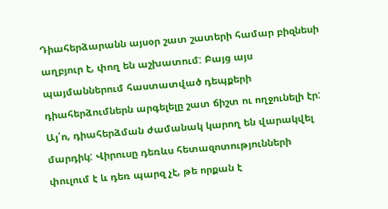Դիահերձարանն այսօր շատ շատերի համար բիզնեսի աղբյուր է, փող են աշխատում: Բայց այս պայմաններում հաստատված դեպքերի դիահերձումներն արգելելը շատ ճիշտ ու ողջունելի էր: Այ՛ո, դիահերձման ժամանակ կարող են վարակվել մարդիկ: Վիրուսը դեռևս հետազոտությունների փուլում է և դեռ պարզ չէ, թե որքան է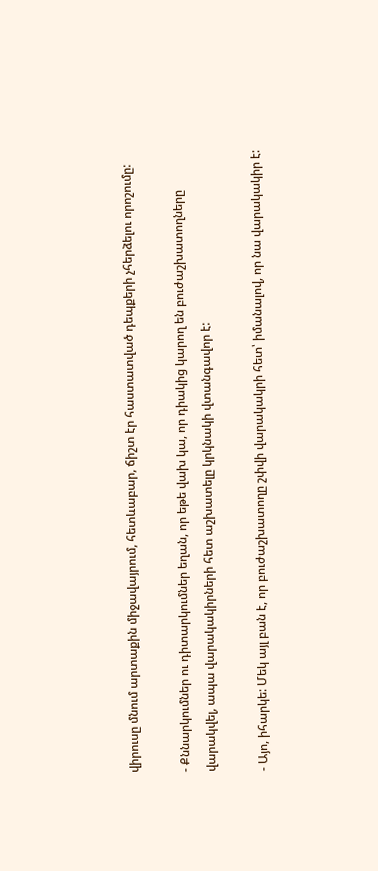վիրուսը մնում արտաքին միջավայրում, հետևաբար, ճիշտ էր հաստատված դեպքերի չհերձելու որոշումը:

- Քննարկումներ ու դիտարկումներ եղան, որ եթե վախ կա, որ դիակից կարող են բուժաշխատողները վարակվել, ապա վարակակիրների հետ աշխատելը կրկնակի վտանգավոր է:

- Այո, իհարկե: Մեկ այլ բան է, որ բուժաշխատողը շփվի վարակակրի հետ՝ իմանալով, որ նա վարակակիր է: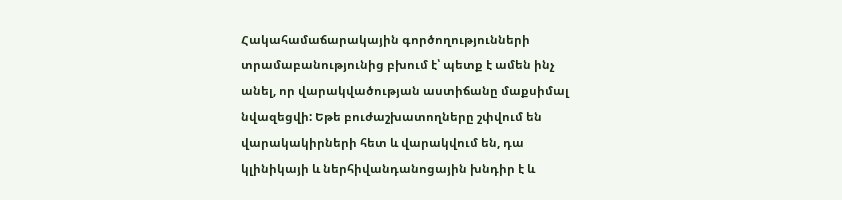Հակահամաճարակային գործողությունների տրամաբանությունից բխում է՝ պետք է ամեն ինչ անել, որ վարակվածության աստիճանը մաքսիմալ նվազեցվի: Եթե բուժաշխատողները շփվում են վարակակիրների հետ և վարակվում են, դա կլինիկայի և ներհիվանդանոցային խնդիր է և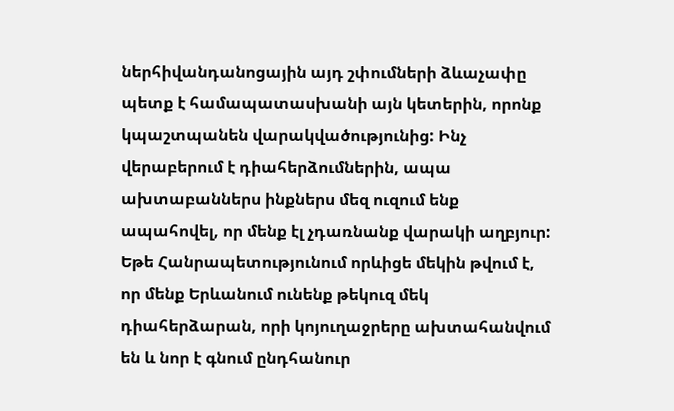ներհիվանդանոցային այդ շփումների ձևաչափը պետք է համապատասխանի այն կետերին, որոնք կպաշտպանեն վարակվածությունից: Ինչ վերաբերում է դիահերձումներին, ապա ախտաբաններս ինքներս մեզ ուզում ենք ապահովել, որ մենք էլ չդառնանք վարակի աղբյուր: Եթե Հանրապետությունում որևիցե մեկին թվում է, որ մենք Երևանում ունենք թեկուզ մեկ դիահերձարան, որի կոյուղաջրերը ախտահանվում են և նոր է գնում ընդհանուր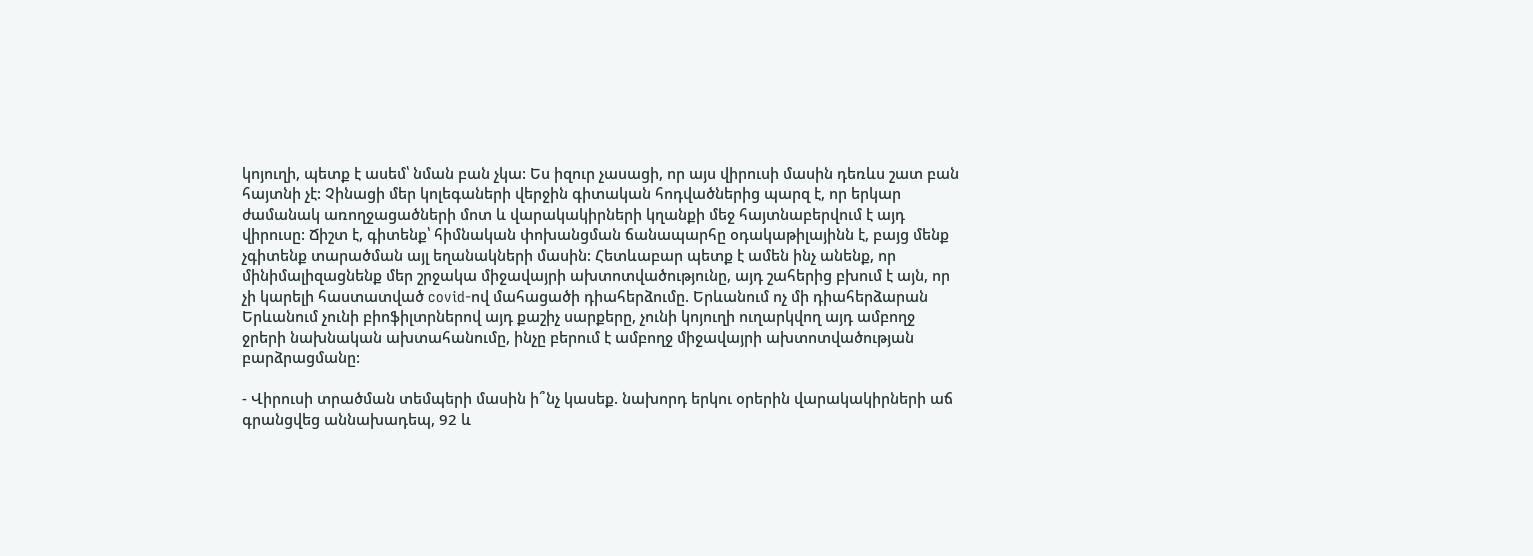կոյուղի, պետք է ասեմ՝ նման բան չկա: Ես իզուր չասացի, որ այս վիրուսի մասին դեռևս շատ բան հայտնի չէ: Չինացի մեր կոլեգաների վերջին գիտական հոդվածներից պարզ է, որ երկար ժամանակ առողջացածների մոտ և վարակակիրների կղանքի մեջ հայտնաբերվում է այդ վիրուսը: Ճիշտ է, գիտենք՝ հիմնական փոխանցման ճանապարհը օդակաթիլայինն է, բայց մենք չգիտենք տարածման այլ եղանակների մասին: Հետևաբար պետք է ամեն ինչ անենք, որ մինիմալիզացնենք մեր շրջակա միջավայրի ախտոտվածությունը, այդ շահերից բխում է այն, որ չի կարելի հաստատված covid-ով մահացածի դիահերձումը. Երևանում ոչ մի դիահերձարան Երևանում չունի բիոֆիլտրներով այդ քաշիչ սարքերը, չունի կոյուղի ուղարկվող այդ ամբողջ ջրերի նախնական ախտահանումը, ինչը բերում է ամբողջ միջավայրի ախտոտվածության բարձրացմանը:

- Վիրուսի տրածման տեմպերի մասին ի՞նչ կասեք. նախորդ երկու օրերին վարակակիրների աճ գրանցվեց աննախադեպ, 92 և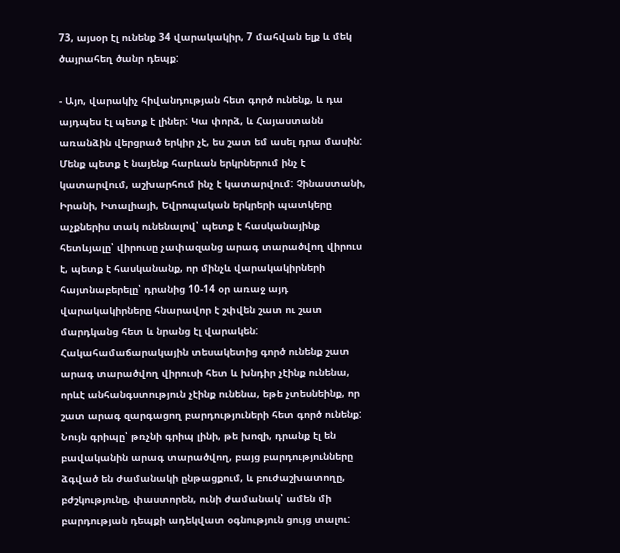73, այսօր էլ ունենք 34 վարակակիր, 7 մահվան ելք և մեկ ծայրահեղ ծանր դեպք:

- Այո, վարակիչ հիվանդության հետ գործ ունենք, և դա այդպես էլ պետք է լիներ: Կա փորձ, և Հայաստանն առանձին վերցրած երկիր չէ, ես շատ եմ ասել դրա մասին: Մենք պետք է նայենք հարևան երկրներում ինչ է կատարվում, աշխարհում ինչ է կատարվում: Չինաստանի, Իրանի, Իտալիայի, Եվրոպական երկրերի պատկերը աչքներիս տակ ունենալով՝ պետք է հասկանայինք հետևյալը՝ վիրուսը չափազանց արագ տարածվող վիրուս է, պետք է հասկանանք, որ մինչև վարակակիրների հայտնաբերելը՝ դրանից 10-14 օր առաջ այդ վարակակիրները հնարավոր է շփվեն շատ ու շատ մարդկանց հետ և նրանց էլ վարակեն: Հակահամաճարակային տեսակետից գործ ունենք շատ արագ տարածվող վիրուսի հետ և խնդիր չէինք ունենա, որևէ անհանգստություն չէինք ունենա, եթե չտեսնեինք, որ շատ արագ զարգացող բարդություների հետ գործ ունենք: Նույն գրիպը՝ թռչնի գրիպ լինի, թե խոզի, դրանք էլ են բավականին արագ տարածվող, բայց բարդությունները ձգված են ժամանակի ընթացքում, և բուժաշխատողը, բժշկությունը, փաստորեն, ունի ժամանակ՝ ամեն մի բարդության դեպքի ադեկվատ օգնություն ցույց տալու: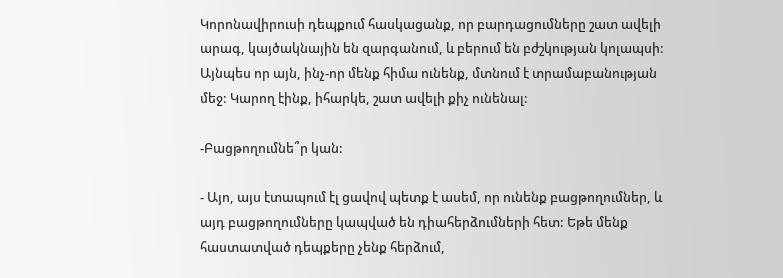Կորոնավիրուսի դեպքում հասկացանք, որ բարդացումները շատ ավելի արագ, կայծակնային են զարգանում, և բերում են բժշկության կոլապսի: Այնպես որ այն, ինչ-որ մենք հիմա ունենք, մտնում է տրամաբանության մեջ: Կարող էինք, իհարկե, շատ ավելի քիչ ունենալ:

-Բացթողումնե՞ր կան:

- Այո, այս էտապում էլ ցավով պետք է ասեմ, որ ունենք բացթողումներ, և այդ բացթողումները կապված են դիահերձումների հետ: Եթե մենք հաստատված դեպքերը չենք հերձում,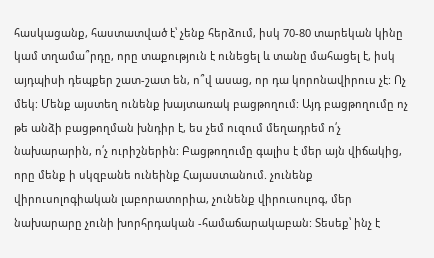հասկացանք, հաստատված է՝ չենք հերձում, իսկ 70-80 տարեկան կինը կամ տղամա՞րդը, որը տաքություն է ունեցել և տանը մահացել է, իսկ այդպիսի դեպքեր շատ-շատ են, ո՞վ ասաց, որ դա կորոնավիրուս չէ: Ոչ մեկ: Մենք այստեղ ունենք խայտառակ բացթողում: Այդ բացթողումը ոչ թե անձի բացթողման խնդիր է, ես չեմ ուզում մեղադրեմ ո՛չ նախարարին, ո՛չ ուրիշներին: Բացթողումը գալիս է մեր այն վիճակից, որը մենք ի սկզբանե ունեինք Հայաստանում. չունենք վիրուսոլոգիական լաբորատորիա, չունենք վիրուսուլոգ, մեր նախարարը չունի խորհրդական -համաճարակաբան: Տեսեք՝ ինչ է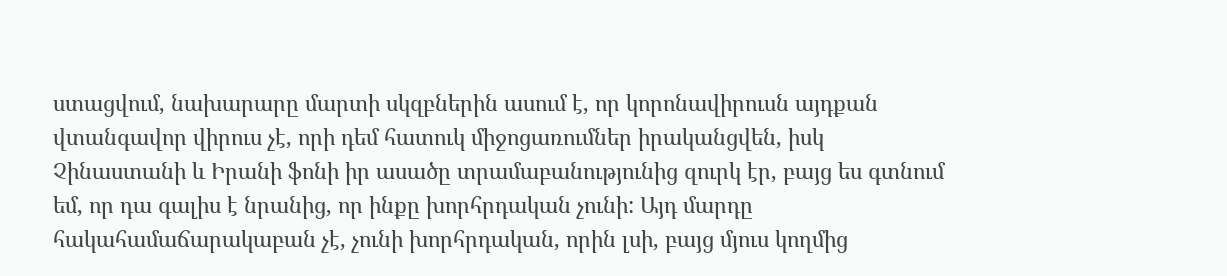ստացվում, նախարարը մարտի սկզբներին ասում է, որ կորոնավիրուսն այդքան վտանգավոր վիրուս չէ, որի դեմ հատուկ միջոցառումներ իրականցվեն, իսկ Չինաստանի և Իրանի ֆոնի իր ասածը տրամաբանությունից զուրկ էր, բայց ես գտնում եմ, որ դա գալիս է նրանից, որ ինքը խորհրդական չունի: Այդ մարդը հակահամաճարակաբան չէ, չունի խորհրդական, որին լսի, բայց մյուս կողմից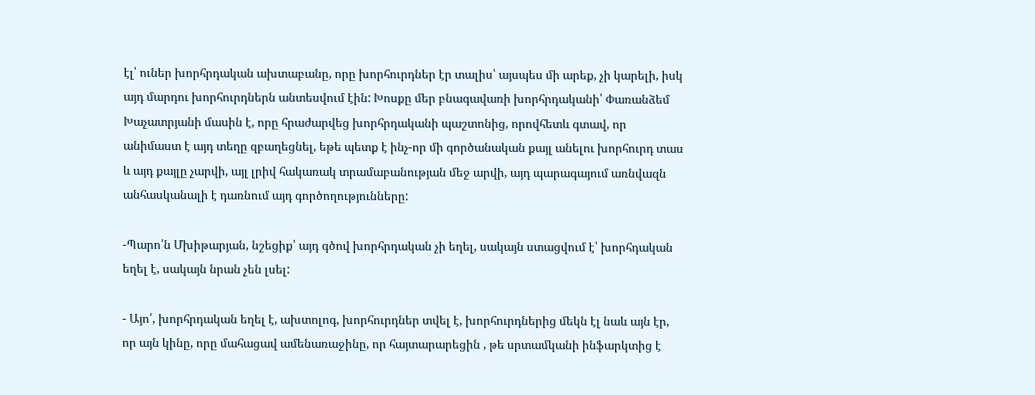էլ՝ ուներ խորհրդական ախտաբանը, որը խորհուրդներ էր տալիս՝ այսպես մի արեք, չի կարելի, իսկ այդ մարդու խորհուրդներն անտեսվում էին: Խոսքը մեր բնագավառի խորհրդականի՝ Փառանձեմ Խաչատրյանի մասին է, որը հրաժարվեց խորհրդականի պաշտոնից, որովհետև գտավ, որ անիմաստ է այդ տեղը զբաղեցնել, եթե պետք է ինչ-որ մի գործանական քայլ անելու խորհուրդ տաս և այդ քայլը չարվի, այլ լրիվ հակառակ տրամաբանության մեջ արվի, այդ պարագայում առնվազն անհասկանալի է դառնում այդ գործողությունները:

-Պարո՛ն Մխիթարյան, նշեցիք՝ այդ գծով խորհրդական չի եղել, սակայն ստացվում է՝ խորհդական եղել է, սակայն նրան չեն լսել:

- Այո՛, խորհրդական եղել է, ախտոլոգ, խորհուրդներ տվել է, խորհուրդներից մեկն էլ նաև այն էր, որ այն կինը, որը մահացավ ամենառաջինը, որ հայտարարեցին , թե սրտամկանի ինֆարկտից է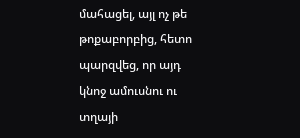մահացել, այլ ոչ թե թոքաբորբից, հետո պարզվեց, որ այդ կնոջ ամուսնու ու տղայի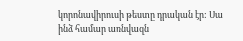կորոնավիրուսի թեստը դրական էր: Սա ինձ համար առնվազն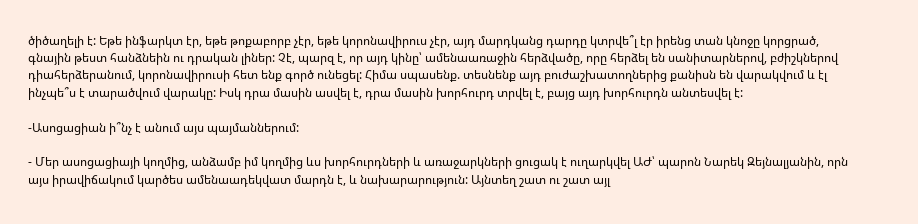ծիծաղելի է: Եթե ինֆարկտ էր, եթե թոքաբորբ չէր, եթե կորոնավիրուս չէր, այդ մարդկանց դարդը կտրվե՞լ էր իրենց տան կնոջը կորցրած, գնային թեստ հանձնեին ու դրական լիներ: Չէ, պարզ է, որ այդ կինը՝ ամենաառաջին հերձվածը, որը հերձել են սանիտարներով, բժիշկներով դիահերձերանում, կորոնավիրուսի հետ ենք գործ ունեցել: Հիմա սպասենք. տեսնենք այդ բուժաշխատողներից քանիսն են վարակվում և էլ ինչպե՞ս է տարածվում վարակը: Իսկ դրա մասին ասվել է, դրա մասին խորհուրդ տրվել է, բայց այդ խորհուրդն անտեսվել է:

-Ասոցացիան ի՞նչ է անում այս պայմաններում:

- Մեր ասոցացիայի կողմից, անձամբ իմ կողմից ևս խորհուրդների և առաջարկների ցուցակ է ուղարկվել ԱԺ՝ պարոն Նարեկ Զեյնալյանին, որն այս իրավիճակում կարծես ամենաադեկվատ մարդն է, և նախարարություն: Այնտեղ շատ ու շատ այլ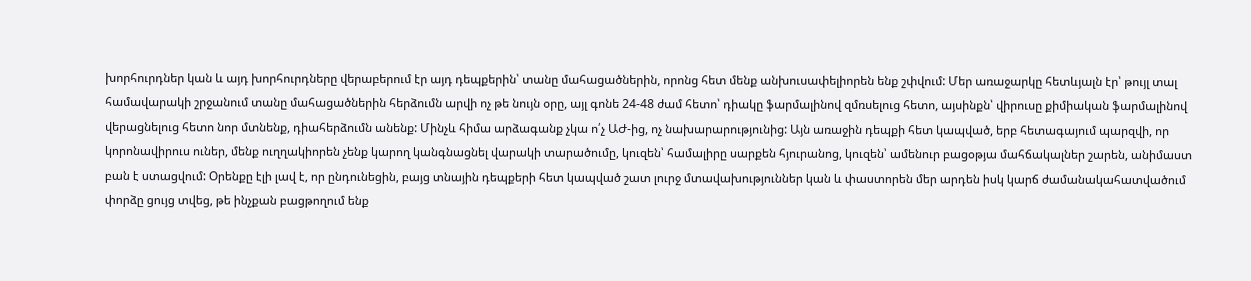խորհուրդներ կան և այդ խորհուրդները վերաբերում էր այդ դեպքերին՝ տանը մահացածներին, որոնց հետ մենք անխուսափելիորեն ենք շփվում: Մեր առաջարկը հետևյալն էր՝ թույլ տալ համավարակի շրջանում տանը մահացածներին հերձումն արվի ոչ թե նույն օրը, այլ գոնե 24-48 ժամ հետո՝ դիակը ֆարմալինով զմռսելուց հետո, այսինքն՝ վիրուսը քիմիական ֆարմալինով վերացնելուց հետո նոր մտնենք, դիահերձումն անենք: Մինչև հիմա արձագանք չկա ո՛չ ԱԺ-ից, ոչ նախարարությունից: Այն առաջին դեպքի հետ կապված, երբ հետագայում պարզվի, որ կորոնավիրուս ուներ, մենք ուղղակիորեն չենք կարող կանգնացնել վարակի տարածումը, կուզեն՝ համալիրը սարքեն հյուրանոց, կուզեն՝ ամենուր բացօթյա մահճակալներ շարեն, անիմաստ բան է ստացվում: Օրենքը էլի լավ է, որ ընդունեցին, բայց տնային դեպքերի հետ կապված շատ լուրջ մտավախություններ կան և փաստորեն մեր արդեն իսկ կարճ ժամանակահատվածում փորձը ցույց տվեց, թե ինչքան բացթողում ենք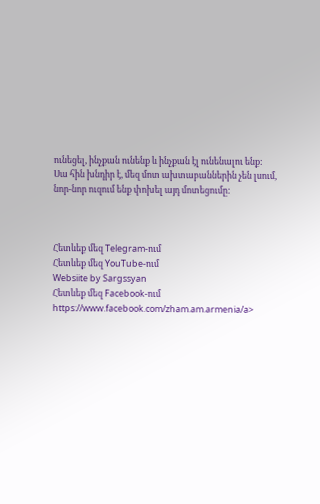ունեցել, ինչքան ունենք և ինչքան էլ ունենալու ենք: Սա հին խնդիր է, մեզ մոտ ախտաբաններին չեն լսում, նոր-նոր ուզում ենք փոխել այդ մոտեցումը:



Հետևեք մեզ Telegram-ում
Հետևեք մեզ YouTube-ում
Websiite by Sargssyan
Հետևեք մեզ Facebook-ում https://www.facebook.com/zham.am.armenia/a>